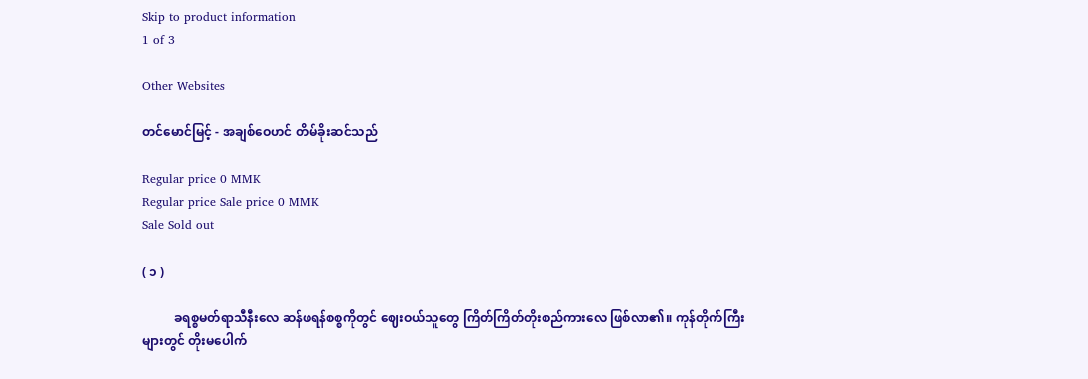Skip to product information
1 of 3

Other Websites

တင်မောင်မြင့် - အချစ်ဝေဟင် တိမ်ခိုးဆင်သည်

Regular price 0 MMK
Regular price Sale price 0 MMK
Sale Sold out

( ၁ )

          ခရစ္စမတ်ရာသီနီးလေ ဆန်ဖရန်စစ္စကိုတွင် ဈေးဝယ်သူတွေ ကြိတ်ကြိတ်တိုးစည်ကားလေ ဖြစ်လာ၏။ ကုန်တိုက်ကြီးများတွင် တိုးမပေါက်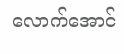လောက်အောင်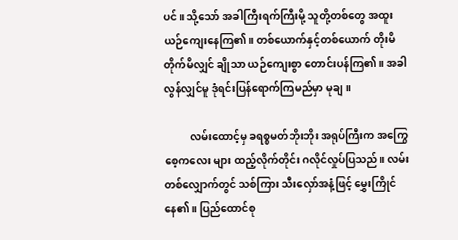ပင်။ သို့သော် အခါကြီးရက်ကြီးမို့ သူတို့တစ်တွေ အထူး ယဉ်ကျေးနေကြ၏။ တစ်ယောက်နှင့်တစ်ယောက် တိုးမိတိုက်မိလျှင် ချိုသာ ယဉ်ကျေးစွာ တောင်းပန်ကြ၏။ အခါလွန်လျှင်မူ ဒုံရင်းပြန်ရောက်ကြမည်မှာ မုချ။

          လမ်းထောင့်မှ ခရစ္စမတ်ဘိုးဘိုး အရုပ်ကြီးက အကြွေစေ့ကလေး များ ထည့်လိုက်တိုင်း ဂလိုင်လှုပ်ပြသည်။ လမ်းတစ်လျှောက်တွင် သစ်ကြား သီးလှော်အနံ့ဖြင့် မွှေးကြိုင်နေ၏။ ပြည်ထောင်စု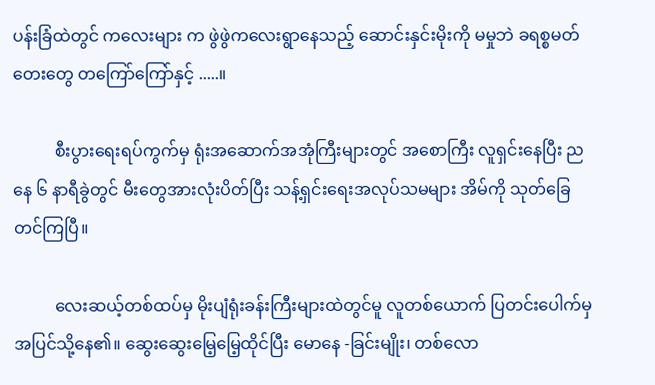ပန်းခြံထဲတွင် ကလေးများ က ဖွဲဖွဲကလေးရွာနေသည့် ဆောင်းနှင်းမိုးကို မမှုဘဲ ခရစ္စမတ်တေးတွေ တကြော်ကြော်နှင့် .....။

          စီးပွားရေးရပ်ကွက်မှ ရုံးအဆောက်အအုံကြီးများတွင် အစောကြီး လူရှင်းနေပြီး ညနေ ၆ နာရီခွဲတွင် မီးတွေအားလုံးပိတ်ပြီး သန့်ရှင်းရေးအလုပ်သမများ အိမ်ကို သုတ်ခြေတင်ကြပြီ။

          လေးဆယ့်တစ်ထပ်မှ မိုးပျံရုံးခန်းကြီးများထဲတွင်မူ လူတစ်ယောက် ပြတင်းပေါက်မှ အပြင်သို့နေ၏။ ဆွေးဆွေးမြေ့မြေ့ထိုင်ပြီး မောနေ -ခြင်းမျိုး၊ တစ်လော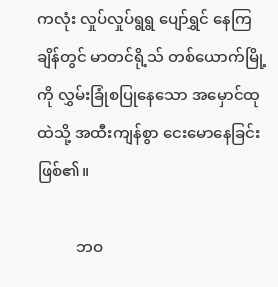ကလုံး လှုပ်လှုပ်ရွရွ ပျော်ရွှင် နေကြချိန်တွင် မာတင်ရို့သ် တစ်ယောက်မြို့ကို လွှမ်းခြုံစပြုနေသော အမှောင်ထုထဲသို့ အထီးကျန်စွာ ငေးမောနေခြင်း ဖြစ်၏။

          ဘဝ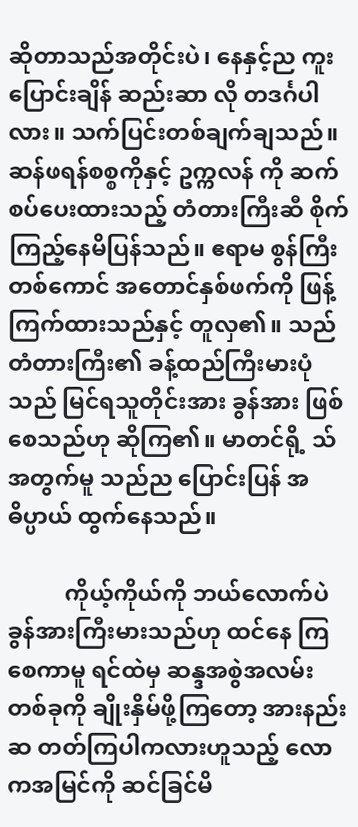ဆိုတာသည်အတိုင်းပဲ၊ နေနှင့်ည ကူးပြောင်းချိန် ဆည်းဆာ လို တဒင်္ဂပါလား။ သက်ပြင်းတစ်ချက်ချသည်။ ဆန်ဖရန်စစ္စကိုနှင့် ဥက္ကလန် ကို ဆက်စပ်ပေးထားသည့် တံတားကြီးဆီ စိုက်ကြည့်နေမိပြန်သည်။ ဧရာမ စွန်ကြီးတစ်ကောင် အတောင်နှစ်ဖက်ကို ဖြန့်ကြက်ထားသည်နှင့် တူလှ၏။ သည်တံတားကြီး၏ ခန့်ထည်ကြီးမားပုံသည် မြင်ရသူတိုင်းအား ခွန်အား ဖြစ်စေသည်ဟု ဆိုကြ၏။ မာတင်ရို့ သ်အတွက်မူ သည်ည ပြောင်းပြန် အဓိပ္ပာယ် ထွက်နေသည်။

          ကိုယ့်ကိုယ်ကို ဘယ်လောက်ပဲ ခွန်အားကြီးမားသည်ဟု ထင်နေ ကြစေကာမူ ရင်ထဲမှ ဆန္ဒအစွဲအလမ်းတစ်ခုကို ချိုးနှိမ်ဖို့ကြတော့ အားနည်း ဆ တတ်ကြပါကလားဟူသည့် လောကအမြင်ကို ဆင်ခြင်မိ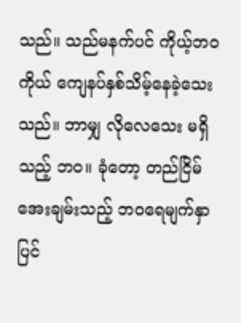သည်။ သည်မနက်ပင် ကိုယ့်ဘဝကိုယ် ကျေနပ်နှစ်သိမ့်နေခဲ့သေးသည်။ ဘာမျှ လိုလေသေး မရှိသည့် ဘဝ။ ခုံတော့ တည်ငြိမ်အေးချမ်းသည့် ဘဝရေမျက်နှာပြင်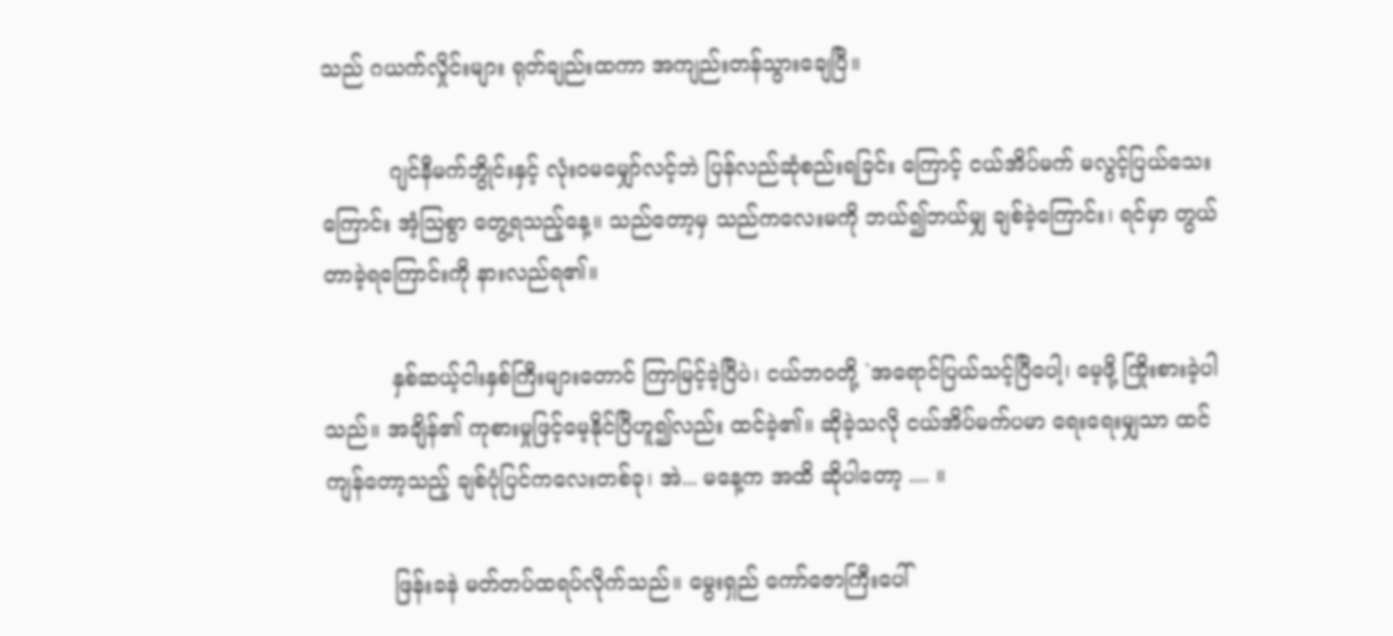သည် ဂယက်လှိုင်းများ ရုတ်ချည်းထကာ အကျည်းတန်သွားချေပြီ။

          ဂျင်နီမက်ဘွိုင်းနှင့် လုံးဝမမျှော်လင့်ဘဲ ပြန်လည်ဆုံစည်းရခြင်း ကြောင့် ငယ်အိပ်မက် မလွင့်ပြယ်သေးကြောင်း အံ့သြစွာ တွေ့ရသည့်နေ့။ သည်တော့မှ သည်ကလေးမကို ဘယ်၍ဘယ်မျှ ချစ်ခဲ့ကြောင်း၊ ရင်မှာ တွယ်တာခဲ့ရကြောင်းကို နားလည်ရ၏။

          နှစ်ဆယ့်ငါးနှစ်ကြီးများတောင် ကြာမြင့်ခဲ့ပြီပဲ၊ ငယ်ဘဝတို့ `အရောင်ပြယ်သင့်ပြီပေါ့၊ မေ့ဖို့ ကြိုးစားခဲ့ပါသည်။ အချိန်၏ ကုစားမှုဖြင့်မေ့နိုင်ပြီဟူ၍လည်း ထင်ခဲ့၏။ ဆိုခဲ့သလို ငယ်အိပ်မက်ပမာ ရေးရေးမျှသာ ထင်ကျန်တော့သည့် ချစ်ပုံပြင်ကလေးတစ်ခု၊ အဲ... မနေ့က အထိ ဆိုပါတော့ .... ။

          ဖြန်းခနဲ မတ်တပ်ထရပ်လိုက်သည်။ မွေးရှည် ကော်ဇောကြီးပေါ်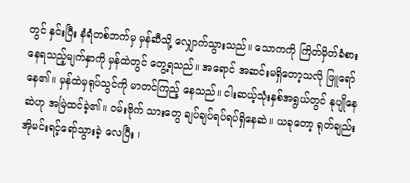တွင် နှင်းပြီး နံရံတစ်ဘက်မှ မှန်ဆီသို့ လျှောက်သွားသည်။ သောကကို ကြိတ်မှိတ်ခံစားနေရသည့်မျက်နှာကို မှန်ထဲတွင် တွေ့ရသည်။ အရောင် အဆင်းမရှိတော့သလို ဖြူရော်နေ၏။ မှန်ထဲမှရုပ်သွင်ကို မာတင်ကြည့် နေသည်။ ငါးဆယ့်သုံးနှစ်အရွယ်တွင် နုပျိုနေဆဲဟု အမြဲထင်ခဲ့၏။ ဝမ်းဗိုက် သားတွေ ချပ်ချပ်ရပ်ရပ်ရှိနေဆဲ။ ယခုတော့ ရုတ်ချည်းအိုမင်းရင့်ရော်သွားခဲ့ လေပြီး ၊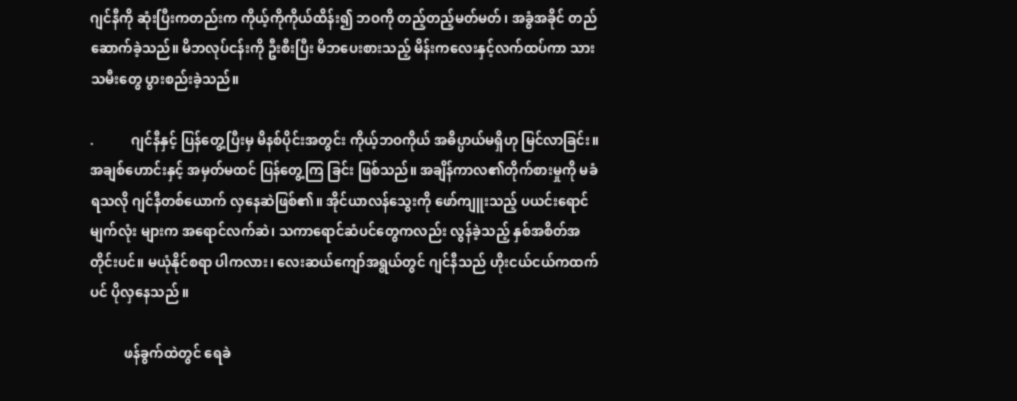ဂျင်နီကို ဆုံးပြီးကတည်းက ကိုယ့်ကိုကိုယ်ထိန်း၍ ဘဝကို တည့်တည့်မတ်မတ်၊ အခွံအခိုင် တည်ဆောက်ခဲ့သည်။ မိဘလုပ်ငန်းကို ဦးစီးပြီး မိဘပေးစားသည့် မိန်းကလေးနှင့်လက်ထပ်ကာ သားသမီးတွေ ပွားစည်းခဲ့သည်။

.           ဂျင်နီနှင့် ပြန်တွေ့ပြီးမှ မိနစ်ပိုင်းအတွင်း ကိုယ့်ဘဝကိုယ် အဓိပ္ပာယ်မရှိဟု မြင်လာခြင်း။ အချစ်ဟောင်းနှင့် အမှတ်မထင် ပြန်တွေ့ကြ ခြင်း ဖြစ်သည်။ အချိန်ကာလ၏တိုက်စားမှုကို မခံရသလို ဂျင်နီတစ်ယောက် လှနေဆဲဖြစ်၏။ အိုင်ယာလန်သွေးကို ဖော်ကျူးသည့် ပယင်းရောင်မျက်လုံး များက အရောင်လက်ဆဲ၊ သကာရောင်ဆံပင်တွေကလည်း လွန်ခဲ့သည့် နှစ်အစိတ်အတိုင်းပင်။ မယုံနိုင်စရာ ပါကလား၊ လေးဆယ်ကျော်အရွယ်တွင် ဂျင်နီသည် ဟိုးငယ်ငယ်ကထက်ပင် ပိုလှနေသည် ။

          ဖန်ခွက်ထဲတွင် ရေခဲ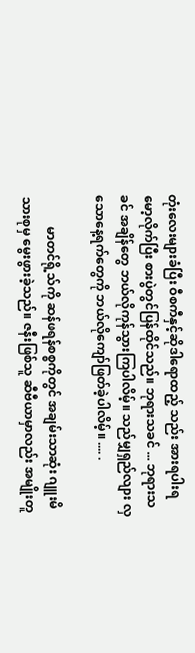တုံးလေးများခံပြီး ဝီစကီနှင့်ဆိုဒါရောထည့် သည်း အားရပါးရ မော့လိုက်ပြီး စားပွဲတွင်ပြန်ထိုင်သည်။ ဘုရားသခင် ... ဘုရားသခင် အချိန်တွေ ဘယ်လိုကုန်သွားကြပါလိမ့်။ သည်မျှရှည်လျား လှသောနေ့ရက်တွေကို ဘယ်လိုကျော်ဖြတ်ခဲ့ပါလိမ့်။ .... .

          မာတင်ရို့သ်ကို ဆန်ဖရန်စစ္စကိုတွင် အချမ်းသာဆုံး ဂျူးမိသားစုမှ မွေးဖွားခဲ့သည်။ ဇနီးဖြစ်သူ ဆီဗီယာမှာလည်း အမျိုးတူ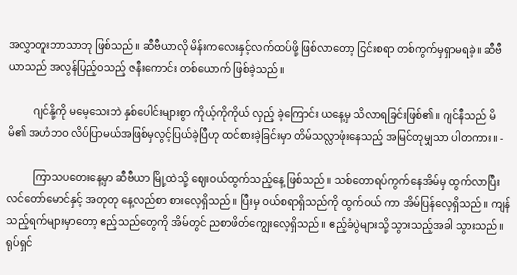အလွှာတူးဘာသာဘု ဖြစ်သည်။ ဆီဗီယာလို မိန်းကလေးနှင့်လက်ထပ်ဖို့ ဖြစ်လာတော့ ငြင်းစရာ တစ်ကွက်မှရှာမရခဲ့။ ဆီဗီယာသည် အလွန်ပြည့်ဝသည့် ဇနီးကောင်း တစ်ယောက် ဖြစ်ခဲ့သည်။

          ဂျင်နို့ကို မမေ့သေးဘဲ နှစ်ပေါင်းများစွာ ကိုယ့်ကိုကိုယ် လှည့် ခဲ့ကြောင်း ယနေ့မှ သိလာရခြင်းဖြစ်၏။ ဂျင်နီသည် မိမိ၏ အဟံဘဝ လိပ်ပြာမယ်အဖြစ်မှလွင့်ပြယ်ခဲ့ပြီဟု ထင်စားခဲ့ခြင်းမှာ တိမ်သလ္လာဖုံးနေသည့် အမြင်တုမျှသာ ပါတကား။ -

          ကြာသပတေးနေ့မှာ ဆီဗီယာ မြို့ထဲသို့ ဈေးဝယ်ထွက်သည့်နေ့ ဖြစ်သည်။ သစ်တောရပ်ကွက်နေအိမ်မှ ထွက်လာပြီး လင်တော်မောင်နှင့် အတုတု နေ့လည်စာ စားလေ့ရှိသည်။ ပြီးမှ ဝယ်စရာရှိသည်ကို ထွက်ဝယ် ကာ အိမ်ပြန်လေ့ရှိသည်။ ကျန်သည့်ရက်များမှာတော့ ဧည့်သည်တွေကို အိမ်တွင် ညစာဖိတ်ကျွေးလေ့ရှိသည်။ ဧည့်ခံပွဲများသို့ သွားသည့်အခါ သွားသည်။ ရုပ်ရှင်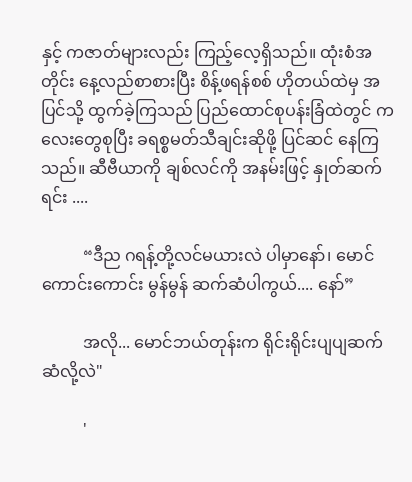နှင့် ကဇာတ်များလည်း ကြည့်လေ့ရှိသည်။ ထုံးစံအတိုင်း နေ့လည်စာစားပြီး စိန့်ဖရန်စစ် ဟိုတယ်ထဲမှ အပြင်သို့ ထွက်ခဲ့ကြသည် ပြည်ထောင်စုပန်းခြံထဲတွင် ကလေးတွေစုပြီး ခရစ္စမတ်သီချင်းဆိုဖို့ ပြင်ဆင် နေကြသည်။ ဆီဗီယာကို ချစ်လင်ကို အနမ်းဖြင့် နှုတ်ဆက်ရင်း ....

          “ဒီည ဂရန့်တို့လင်မယားလဲ ပါမှာနော်၊ မောင် ကောင်းကောင်း မွန်မွန် ဆက်ဆံပါကွယ်.... နော်”

          အလို... မောင်ဘယ်တုန်းက ရိုင်းရိုင်းပျပျဆက်ဆံလို့လဲ"

          '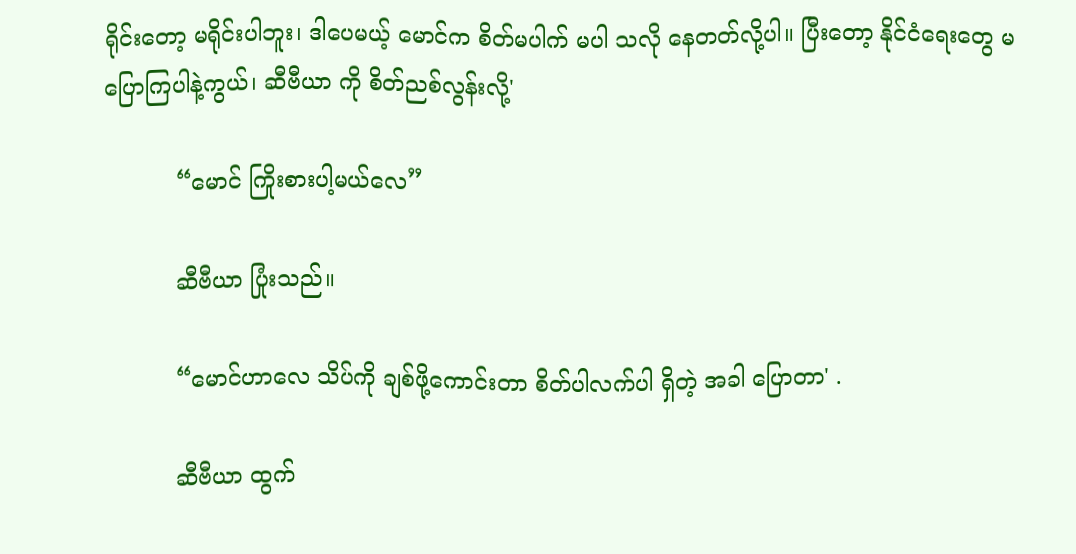ရိုင်းတော့ မရိုင်းပါဘူး၊ ဒါပေမယ့် မောင်က စိတ်မပါက် မပါ သလို နေတတ်လို့ပါ။ ပြီးတော့ နိုင်ငံရေးတွေ မပြောကြပါနဲ့ကွယ်၊ ဆီဗီယာ ကို စိတ်ညစ်လွန်းလို့'

          “မောင် ကြိုးစားပါ့မယ်လေ”

          ဆီဗီယာ ပြုံးသည်။

          “မောင်ဟာလေ သိပ်ကို ချစ်ဖို့ကောင်းတာ စိတ်ပါလက်ပါ ရှိတဲ့ အခါ ပြောတာ' .

          ဆီဗီယာ ထွက်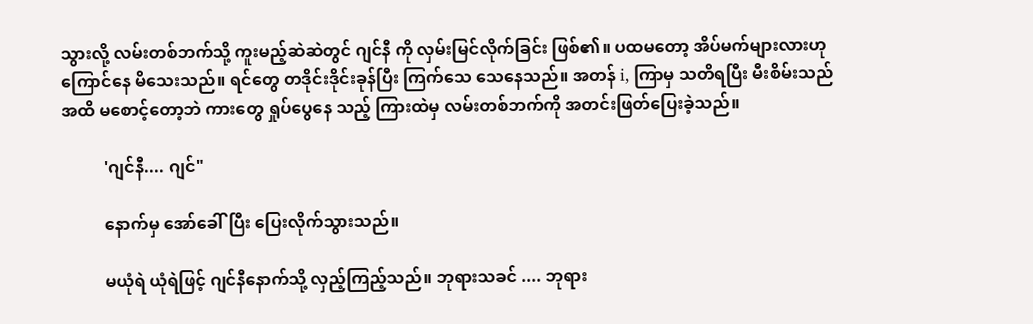သွားလို့ လမ်းတစ်ဘက်သို့ ကူးမည့်ဆဲဆဲတွင် ဂျင်နီ ကို လှမ်းမြင်လိုက်ခြင်း ဖြစ်၏။ ပထမတော့ အိပ်မက်များလားဟု ကြောင်နေ မိသေးသည်။ ရင်တွေ တဒိုင်းဒိုင်းခုန်ပြီး ကြက်သေ သေနေသည်။ အတန် i, ကြာမှ သတိရပြီး မီးစိမ်းသည်အထိ မစောင့်တော့ဘဲ ကားတွေ ရှုပ်ပွေနေ သည့် ကြားထဲမှ လမ်းတစ်ဘက်ကို အတင်းဖြတ်ပြေးခဲ့သည်။

          'ဂျင်နီ.... ဂျင်"

          နောက်မှ အော်ခေါ်ပြီး ပြေးလိုက်သွားသည်။

          မယုံရဲ ယုံရဲဖြင့် ဂျင်နီနောက်သို့ လှည့်ကြည့်သည်။ ဘုရားသခင် .... ဘုရား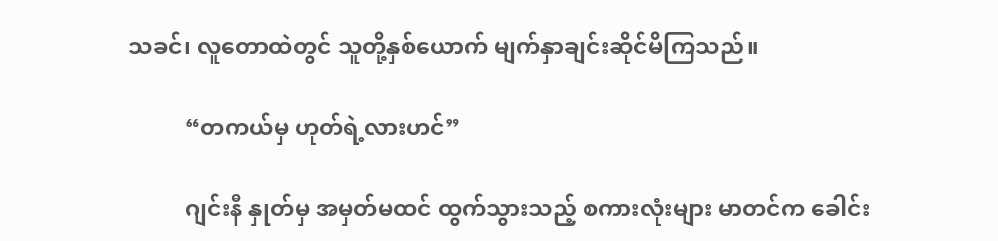သခင်၊ လူတောထဲတွင် သူတို့နှစ်ယောက် မျက်နှာချင်းဆိုင်မိကြသည်။

          “တကယ်မှ ဟုတ်ရဲ့လားဟင်”

          ဂျင်းနီ နှုတ်မှ အမှတ်မထင် ထွက်သွားသည့် စကားလုံးများ မာတင်က ခေါင်း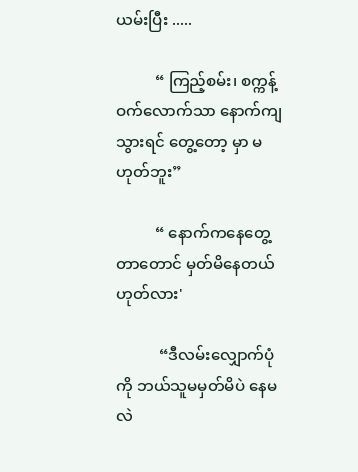ယမ်းပြီး .....

          “ ကြည့်စမ်း၊ စက္ကန့်ဝက်လောက်သာ နောက်ကျသွားရင် တွေ့တော့ မှာ မဟုတ်ဘူး”

          “ နောက်ကနေတွေ့တာတောင် မှတ်မိနေတယ် ဟုတ်လား'

           “ဒီလမ်းလျှောက်ပုံကို ဘယ်သူမမှတ်မိပဲ နေမလဲ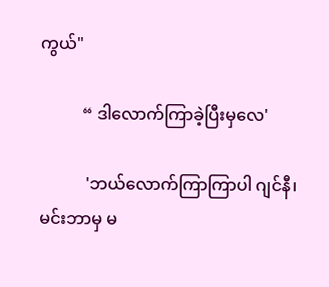ကွယ်"

          “ ဒါလောက်ကြာခဲ့ပြီးမှလေ'

           'ဘယ်လောက်ကြာကြာပါ ဂျင်နီ၊ မင်းဘာမှ မ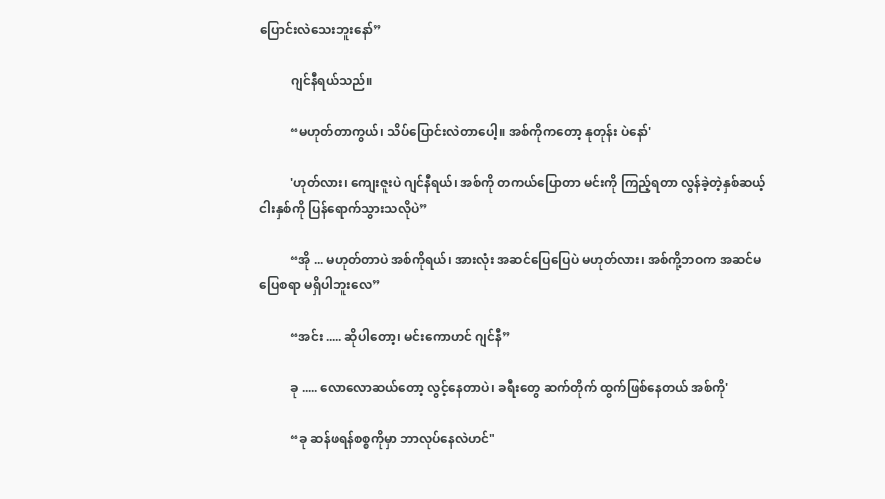ပြောင်းလဲသေးဘူးနော်”

          ဂျင်နီရယ်သည်။

          “မဟုတ်တာကွယ်၊ သိပ်ပြောင်းလဲတာပေါ့။ အစ်ကိုကတော့ နုတုန်း ပဲနော်'

          'ဟုတ်လား၊ ကျေးဇူးပဲ ဂျင်နီရယ်၊ အစ်ကို တကယ်ပြောတာ မင်းကို ကြည့်ရတာ လွန်ခဲ့တဲ့နှစ်ဆယ့်ငါးနှစ်ကို ပြန်ရောက်သွားသလိုပဲ”

          “အို ... မဟုတ်တာပဲ အစ်ကိုရယ်၊ အားလုံး အဆင်ပြေပြေပဲ မဟုတ်လား၊ အစ်ကို့ဘဝက အဆင်မပြေစရာ မရှိပါဘူးလေ”

          “အင်း ..... ဆိုပါတော့၊ မင်းကောဟင် ဂျင်နီ”

          ခု ..... လောလောဆယ်တော့ လွင့်နေတာပဲ၊ ခရီးတွေ ဆက်တိုက် ထွက်ဖြစ်နေတယ် အစ်ကို'

          “ခု ဆန်ဖရန်စစ္စကိုမှာ ဘာလုပ်နေလဲဟင်"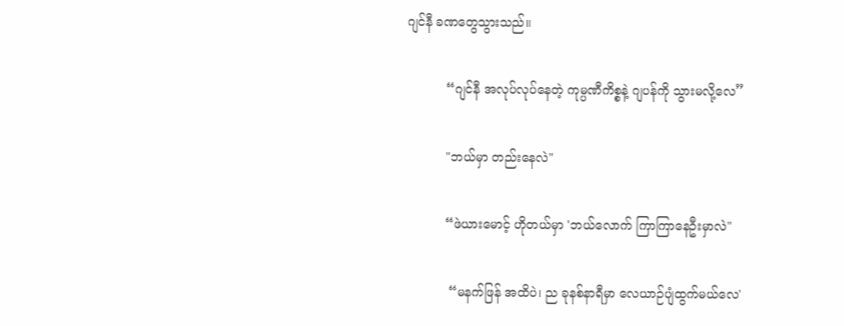ဂျင်နီ ခဏတွေသွားသည်။

          “ဂျင်နီ အလုပ်လုပ်နေတဲ့ ကုမ္ပဏီကိစ္စနဲ့ ဂျပန်ကို သွားမလို့လေ”

          "ဘယ်မှာ တည်းနေလဲ"

          “ဖဲယားမောင့် ဟိုတယ်မှာ 'ဘယ်လောက် ကြာကြာနေဦးမှာလဲ"

           “မနက်ဖြန် အထိပဲ၊ ည ခုနစ်နာရီမှာ လေယာဉ်ပျံထွက်မယ်လေ'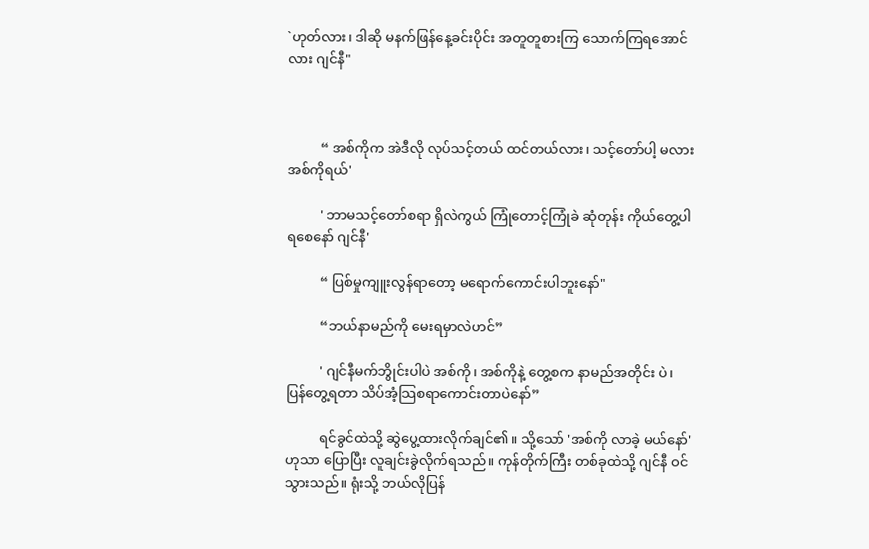`ဟုတ်လား၊ ဒါဆို မနက်ဖြန်နေ့ခင်းပိုင်း အတူတူစားကြ သောက်ကြရအောင်လား ဂျင်နီ"



          “ အစ်ကိုက အဲဒီလို လုပ်သင့်တယ် ထင်တယ်လား၊ သင့်တော်ပါ့ မလား  အစ်ကိုရယ်'

          ' ဘာမသင့်တော်စရာ ရှိလဲကွယ် ကြုံတောင့်ကြုံခဲ ဆုံတုန်း ကိုယ်တွေ့ပါရစေနော် ဂျင်နီ'

          “ ပြစ်မှုကျူးလွန်ရာတော့ မရောက်ကောင်းပါဘူးနော်"

          “ဘယ်နာမည်ကို မေးရမှာလဲဟင်”

          ' ဂျင်နီမက်ဘွိုင်းပါပဲ အစ်ကို၊ အစ်ကိုနဲ့ တွေ့စက နာမည်အတိုင်း ပဲ၊ ပြန်တွေ့ရတာ သိပ်အံ့သြစရာကောင်းတာပဲနော်”

          ရင်ခွင်ထဲသို့ ဆွဲပွေ့ထားလိုက်ချင်၏။ သို့သော် 'အစ်ကို လာခဲ့ မယ်နော်'ဟုသာ ပြောပြီး လူချင်းခွဲလိုက်ရသည်။ ကုန်တိုက်ကြီး တစ်ခုထဲသို့ ဂျင်နီ ဝင်သွားသည်။ ရုံးသို့ ဘယ်လိုပြန်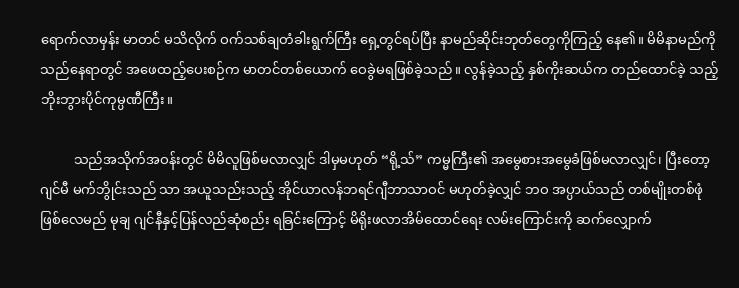ရောက်လာမှန်း မာတင် မသိလိုက် ဝက်သစ်ချတံခါးရွက်ကြီး ရှေ့တွင်ရပ်ပြီး နာမည်ဆိုင်းဘုတ်တွေကိုကြည့် နေ၏။ မိမိနာမည်ကို သည်နေရာတွင် အဖေထည့်ပေးစဉ်က မာတင်တစ်ယောက် ဝေခွဲမရဖြစ်ခဲ့သည်။ လွန်ခဲ့သည့် နှစ်ကိုးဆယ်က တည်ထောင်ခဲ့ သည့် ဘိုးဘွားပိုင်ကုမ္ပဏီကြီး။

          သည်အသိုက်အဝန်းတွင် မိမိလူဖြစ်မလာလျှင် ဒါမှမဟုတ် “ရို့သ်” ကမ္မကြီး၏ အမွေစားအမွေခံဖြစ်မလာလျှင်၊ ပြီးတော့ ဂျင်မီ မက်ဘွိုင်းသည် သာ အယူသည်းသည့် အိုင်ယာလန်ဘရင်ဂျီဘာသာဝင် မဟုတ်ခဲ့လျှင် ဘဝ အပ္ပာယ်သည် တစ်မျိုးတစ်ဖုံဖြစ်လေမည် မုချ ဂျင်နီနှင့်ပြန်လည်ဆုံစည်း ရခြင်းကြောင့် မိရိုးဖလာအိမ်ထောင်ရေး လမ်းကြောင်းကို ဆက်လျှောက်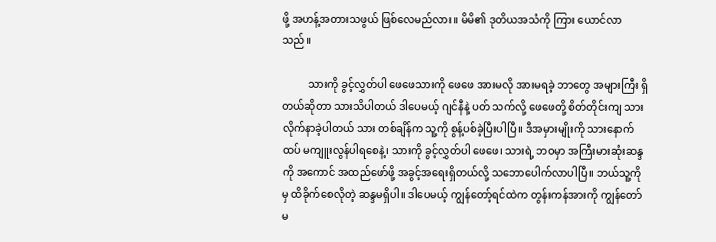ဖို့ အဟန့်အတားသဖွယ် ဖြစ်လေမည်လား။ မိမိ၏ ဒုတိယအသံကို ကြား ယောင်လာသည်။

          သားကို ခွင့်လွှတ်ပါ ဖေဖေသားကို ဖေဖေ အားမလို အားမရခဲ့ ဘာတွေ အများကြီး ရှိတယ်ဆိုတာ သားသိပါတယ် ဒါပေမယ့် ဂျင်နီနဲ့ ပတ် သက်လို့ ဖေဖေတို့ စိတ်တိုင်းကျ သားလိုက်နာခဲ့ပါတယ် သား တစ်ချိန်က သူ့ကို စွန့်ပစ်ခဲ့ပြီးပါပြီ။ ဒီအမှားမျိုးကို သားနောက်ထပ် မကျူးလွန်ပါရစေနဲ့၊ သားကို ခွင့်လွှတ်ပါ ဖေဖေ၊ သားရဲ့ ဘဝမှာ အကြီးမားဆုံးဆန္ဒကို အကောင် အထည်ဖော်ဖို့ အခွင့်အရေးရှိတယ်လို့ သဘောပေါက်လာပါပြီ။ ဘယ်သူ့ကို မှ ထိခိုက်စေလိုတဲ့ ဆန္ဒမရှိပါ။ ဒါပေမယ့် ကျွန်တော့်ရင်ထဲက တွန်းကန်အားကို ကျွန်တော် မ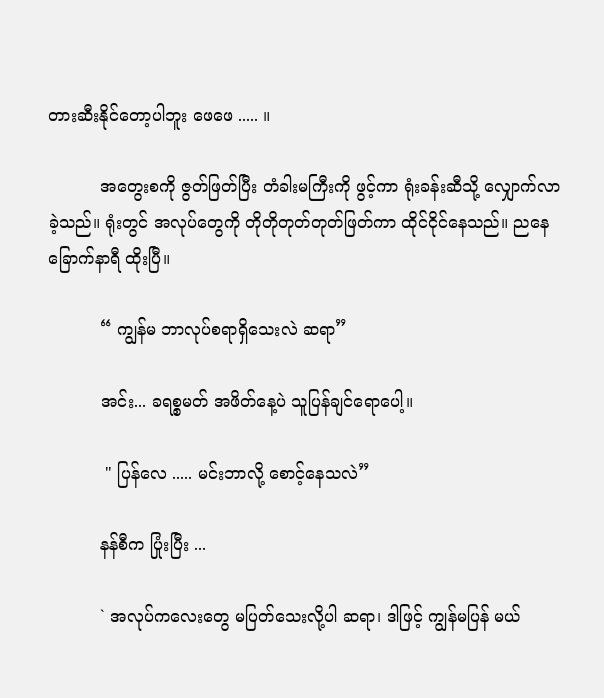တားဆီးနိုင်တော့ပါဘူး ဖေဖေ ..... ။

          အတွေးစကို ဇွတ်ဖြတ်ပြီး တံခါးမကြီးကို ဖွင့်ကာ ရုံးခန်းဆီသို့ လျှောက်လာခဲ့သည်။ ရုံးတွင် အလုပ်တွေကို တိုတိုတုတ်တုတ်ဖြတ်ကာ ထိုင်ငိုင်နေသည်။ ညနေ ခြောက်နာရီ ထိုးပြီ။

          “ ကျွန်မ ဘာလုပ်စရာရှိသေးလဲ ဆရာ”

          အင်း... ခရစ္စမတ် အဖိတ်နေ့ပဲ သူပြန်ချင်ရောပေါ့။

           " ပြန်လေ ..... မင်းဘာလို့ စောင့်နေသလဲ”

          နန်စီက ပြုံးပြီး ...

          ` အလုပ်ကလေးတွေ မပြတ်သေးလို့ပါ ဆရာ၊ ဒါဖြင့် ကျွန်မပြန် မယ်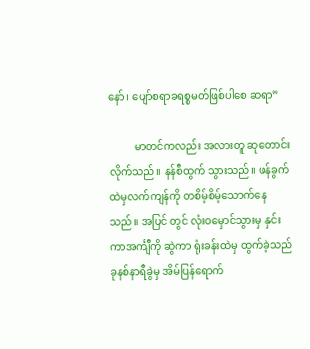နော်၊ ပျော်စရာခရစ္စမတ်ဖြစ်ပါစေ ဆရာ”

          မာတင်ကလည်း အလားတူ ဆုတောင်းလိုက်သည်။ နန်စီထွက် သွားသည်။ ဖန်ခွက်ထဲမှလက်ကျန်ကို တစိမ့်စိမ့်သောက်နေသည်။ အပြင် တွင် လုံးဝမှောင်သွားမှ နှင်းကာအင်္ကျီကို ဆွဲကာ ရုံးခန်းထဲမှ ထွက်ခဲ့သည် ခုနစ်နာရီခွဲမှ အိမ်ပြန်ရောက်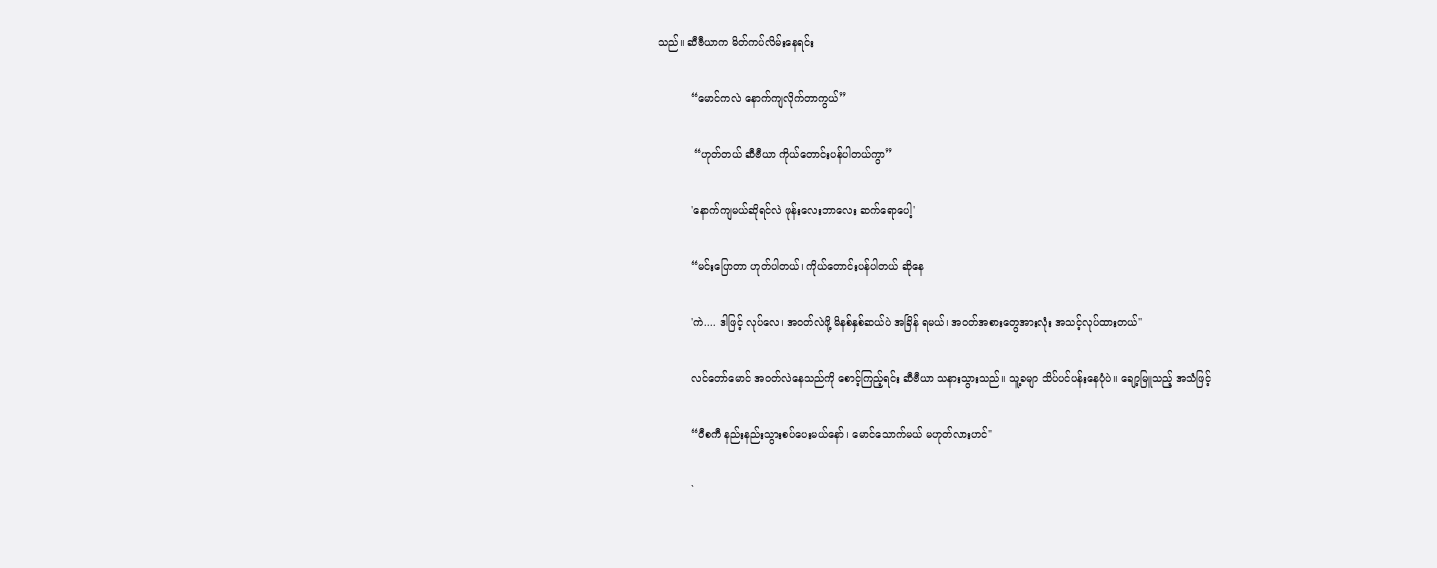သည်။ ဆီဗီယာက မိတ်ကပ်လိမ်းနေရင်း

          “မောင်ကလဲ နောက်ကျလိုက်တာကွယ်”

           “ဟုတ်တယ် ဆီဗီယာ ကိုယ်တောင်းပန်ပါတယ်ကွာ”

          'နောက်ကျမယ်ဆိုရင်လဲ ဖုန်းလေးဘာလေး ဆက်ရောပေါ့'

          “မင်းပြောတာ ဟုတ်ပါတယ်၊ ကိုယ်တောင်းပန်ပါတယ် ဆိုနေ

          'ကဲ.... ဒါဖြင့် လုပ်လေ၊ အဝတ်လဲဖို့ မိနစ်နှစ်ဆယ်ပဲ အခြိန် ရမယ်၊ အဝတ်အစားတွေအားလုံး အသင့်လုပ်ထားတယ်''

          လင်တော်မောင် အဝတ်လဲနေသည်ကို စောင့်ကြည့်ရင်း ဆီဗီယာ သနားသွားသည်။ သူ့ခမျာ သိပ်ပင်ပန်းနေပုံပဲ။ ချော့မြူသည့် အသံဖြင့်

          “ဝီစကီ နည်းနည်းသွားစပ်ပေးမယ်နော်၊ မောင်သောက်မယ် မဟုတ်လားဟင်"

          `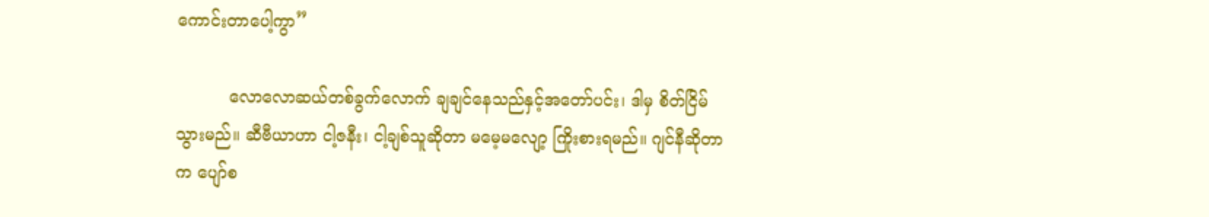ကောင်းတာပေါ့ကွာ”

          လောလောဆယ်တစ်ခွက်လောက် ချချင်နေသည်နှင့်အတော်ပင်း၊ ဒါမှ စိတ်ငြိမ်သွားမည်။ ဆီဗီယာဟာ ငါ့ဇနီး၊ ငါ့ချစ်သူဆိုတာ မမေ့မလျော့ ကြိုးစားရမည်။ ဂျင်နီဆိုတာက ပျော်စ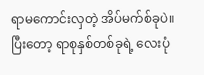ရာမကောင်းလှတဲ့ အိပ်မက်စ်ခုပဲ။ ပြီးတော့ ရာစုနှစ်တစ်ခုရဲ့ လေးပုံ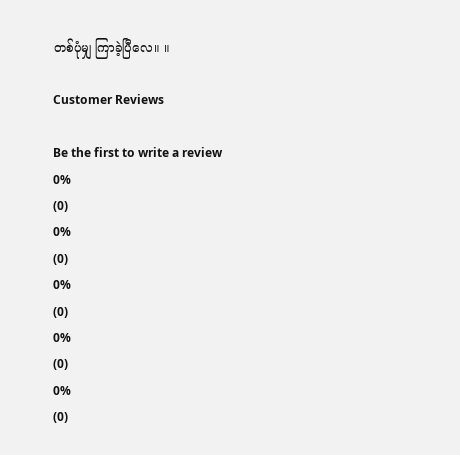တစ်ပုံမျှ ကြာခဲ့ပြီလေ။ ။

Customer Reviews

Be the first to write a review
0%
(0)
0%
(0)
0%
(0)
0%
(0)
0%
(0)